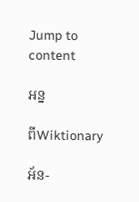Jump to content

អន្ន

ពីWiktionary

អ័ន-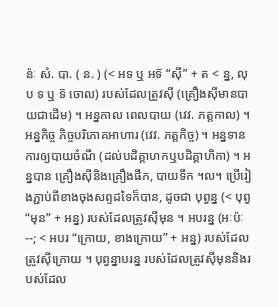ន៉ៈ សំ. បា. ( ន. ) (< អទ ឬ អទ៑ “ស៊ី” + ត < ន្ន, លុប ទ ឬ ទ៑ ចោល) របស់ដែលត្រូវស៊ី (គ្រឿងស៊ីមានបាយជាដើម) ។ អន្នកាល ពេលបាយ (វេវ. ភត្តកាល) ។ អន្នកិច្ច ភិច្ចបរិភោគអាហារ (វេវ. ភត្តកិច្ច) ។ អន្នទាន ការឲ្យបាយចំណី (ដល់បដិគ្គាហកឬបដិគ្គាហិកា) ។ អន្នបាន គ្រឿងស៊ីនិងគ្រឿងផឹក, បាយទឹក ។ល។ ប្រើរៀងភ្ជាប់ពីខាងចុងសព្ទដទៃក៏បាន, ដូចជា បុព្វន្ន (< បុព្វ “មុន” + អន្ន) របស់ដែលត្រូវស៊ីមុន ។ អបរន្ន (អៈប៉ៈ--; < អបរ “ក្រោយ, ខាងក្រោយ” + អន្ន) របស់ដែលត្រូវស៊ីក្រោយ ។ បុព្វន្នាបរន្ន របស់ដែលត្រូវស៊ីមុននិងរបស់ដែល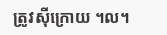ត្រូវស៊ីក្រោយ ។ល។